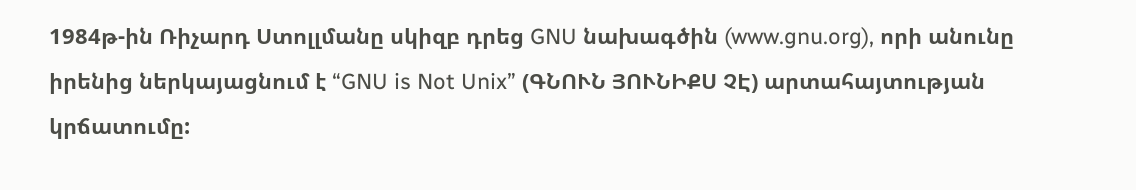1984թ-ին Ռիչարդ Ստոլլմանը սկիզբ դրեց GNU նախագծին (www.gnu.org), որի անունը իրենից ներկայացնում է “GNU is Not Unix” (ԳՆՈՒՆ ՅՈՒՆԻՔՍ ՉԷ) արտահայտության կրճատումը: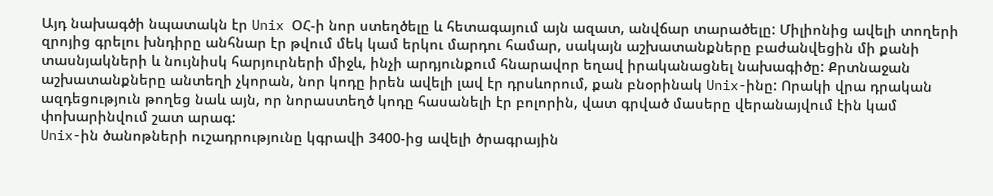Այդ նախագծի նպատակն էր Unix ՕՀ-ի նոր ստեղծելը և հետագայում այն ազատ, անվճար տարածելը: Միլիոնից ավելի տողերի զրոյից գրելու խնդիրը անհնար էր թվում մեկ կամ երկու մարդու համար, սակայն աշխատանքները բաժանվեցին մի քանի տասնյակների և նույնիսկ հարյուրների միջև, ինչի արդյունքում հնարավոր եղավ իրականացնել նախագիծը: Քրտնաջան աշխատանքները անտեղի չկորան, նոր կոդը իրեն ավելի լավ էր դրսևորում, քան բնօրինակ Unix-ինը: Որակի վրա դրական ազդեցություն թողեց նաև այն, որ նորաստեղծ կոդը հասանելի էր բոլորին, վատ գրված մասերը վերանայվում էին կամ փոխարինվում շատ արագ:
Unix-ին ծանոթների ուշադրությունը կգրավի 3400-ից ավելի ծրագրային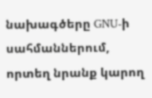նախագծերը GNU-ի սահմաններում, որտեղ նրանք կարող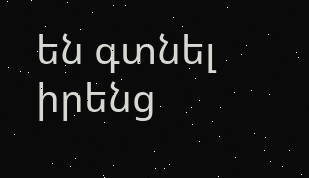են գտնել իրենց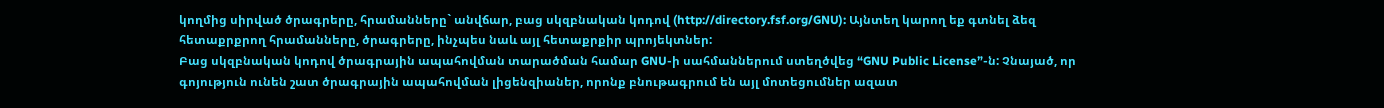կողմից սիրված ծրագրերը, հրամանները` անվճար, բաց սկզբնական կոդով (http://directory.fsf.org/GNU): Այնտեղ կարող եք գտնել ձեզ հետաքրքրող հրամանները, ծրագրերը, ինչպես նաև այլ հետաքրքիր պրոյեկտներ:
Բաց սկզբնական կոդով ծրագրային ապահովման տարածման համար GNU-ի սահմաններում ստեղծվեց “GNU Public License”-ն: Չնայած, որ գոյություն ունեն շատ ծրագրային ապահովման լիցենզիաներ, որոնք բնութագրում են այլ մոտեցումներ ազատ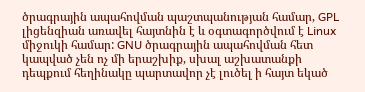ծրագրային ապահովման պաշտպանության համար, GPL լիցենզիան առավել հայտնին է և օգտագործվում է Linux միջուկի համար: GNU ծրագրային ապահովման հետ կապված չեն ոչ մի երաշխիք, սխալ աշխատանքի դեպքում հեղինակը պարտավոր չէ լուծել ի հայտ եկած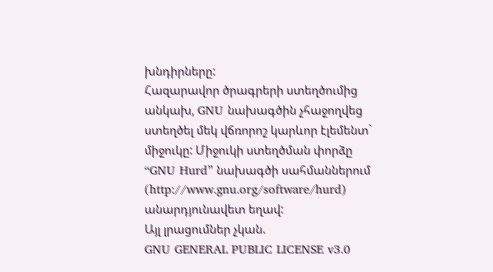խնդիրները:
Հազարավոր ծրագրերի ստեղծումից անկախ, GNU նախագծին չհաջողվեց ստեղծել մեկ վճռորոշ կարևոր էլեմենտ` միջուկը: Միջուկի ստեղծման փորձը “GNU Hurd” նախագծի սահմաններում (http://www.gnu.org/software/hurd) անարդյունավետ եղավ:
Այլ լրացումներ չկան.
GNU GENERAL PUBLIC LICENSE v3.0